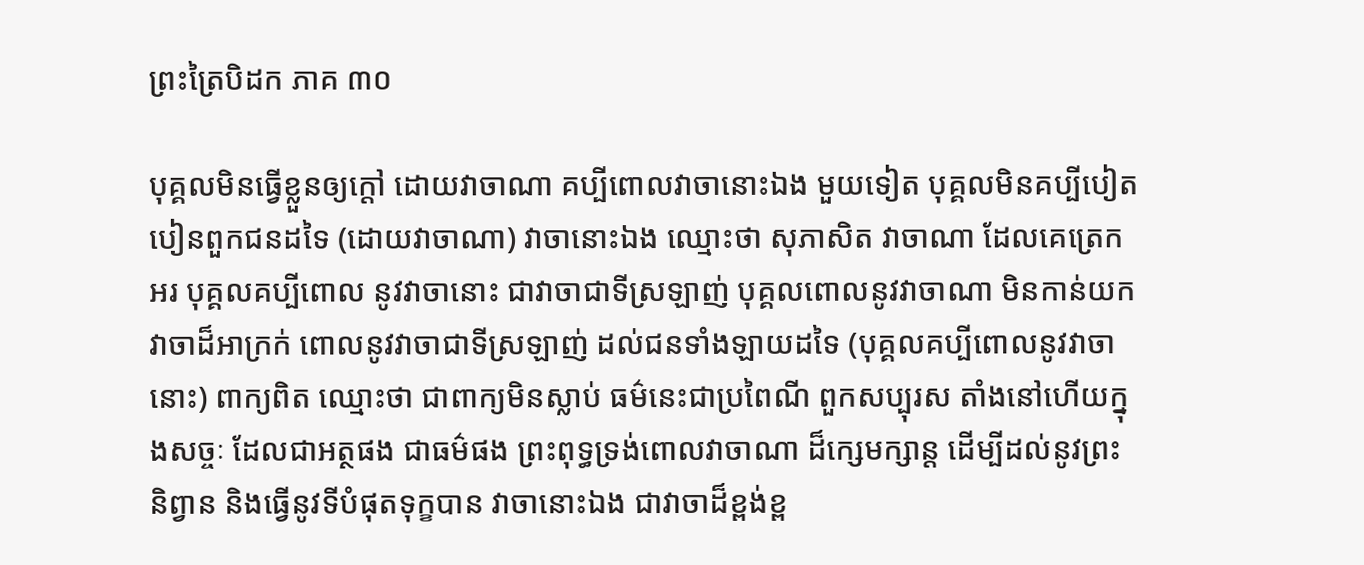ព្រះត្រៃបិដក ភាគ ៣០

បុគ្គលមិនធ្វើខ្លួនឲ្យក្តៅ ដោយវាចាណា គប្បីពោលវាចានោះឯង មួយទៀត បុគ្គលមិនគប្បីបៀតបៀនពួកជនដទៃ (ដោយវាចាណា) វាចានោះឯង ឈ្មោះថា សុភាសិត វាចាណា ដែលគេត្រេកអរ បុគ្គលគប្បីពោល នូវវាចានោះ ជាវាចាជាទីស្រឡាញ់ បុគ្គលពោលនូវវាចាណា មិនកាន់យកវាចាដ៏អាក្រក់ ពោលនូវវាចាជាទីស្រឡាញ់ ដល់ជនទាំងឡាយដទៃ (បុគ្គលគប្បីពោលនូវវាចានោះ) ពាក្យពិត ឈ្មោះថា ជាពាក្យមិនស្លាប់ ធម៌នេះជាប្រពៃណី ពួកសប្បុរស តាំងនៅហើយក្នុងសច្ចៈ ដែលជាអត្ថផង ជាធម៌ផង ព្រះពុទ្ធទ្រង់ពោលវាចាណា ដ៏ក្សេមក្សាន្ត ដើម្បីដល់នូវព្រះនិព្វាន និងធ្វើនូវទីបំផុតទុក្ខបាន វាចានោះឯង ជាវាចាដ៏ខ្ពង់ខ្ព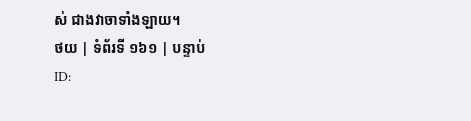ស់ ជាងវាចាទាំងឡាយ។
ថយ | ទំព័រទី ១៦១ | បន្ទាប់
ID: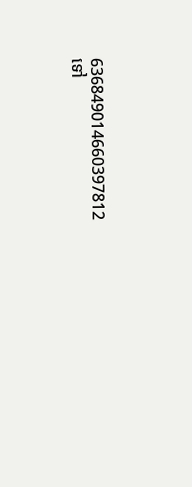636849014660397812
ទៅ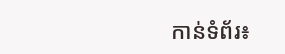កាន់ទំព័រ៖